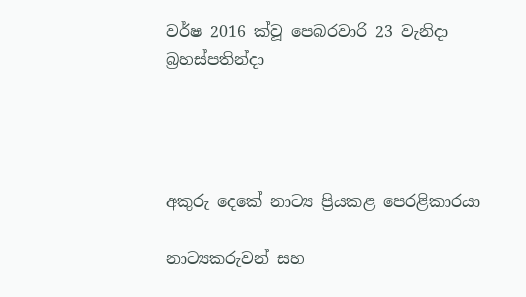වර්ෂ 2016 ක්වූ පෙබරවාරි 23 වැනිදා බ්‍රහස්පතින්දා




අකුරු දෙකේ නාට්‍ය ප්‍රියකළ පෙරළිකාරයා

නාට්‍යකරුවන් සහ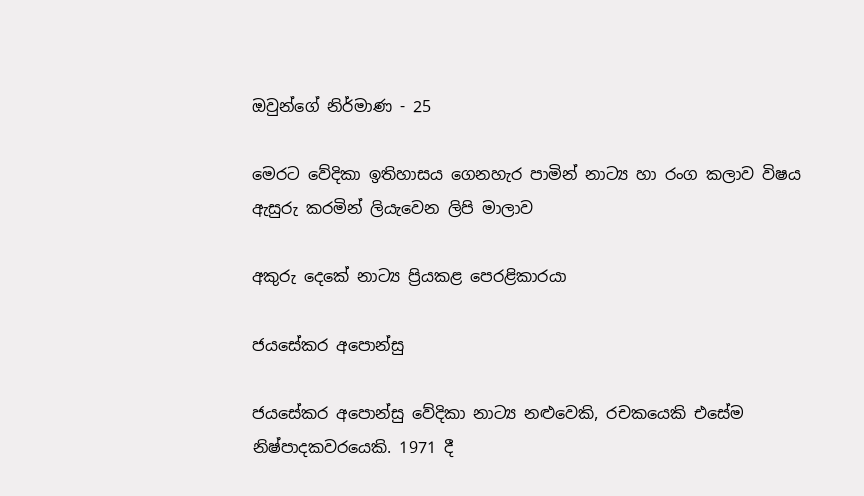ඔවුන්ගේ නිර්මාණ - 25

මෙරට වේදිකා ඉතිහාසය ගෙනහැර පාමින් නාට්‍ය හා රංග කලාව විෂය ඇසුරු කරමින් ලියැවෙන ලිපි මාලාව

අකුරු දෙකේ නාට්‍ය ප්‍රියකළ පෙරළිකාරයා

ජයසේකර අපොන්සු

ජයසේකර අපොන්සු වේදිකා නාට්‍ය නළුවෙකි, රචකයෙකි එසේම නිෂ්පාදකවරයෙකි. 1971 දී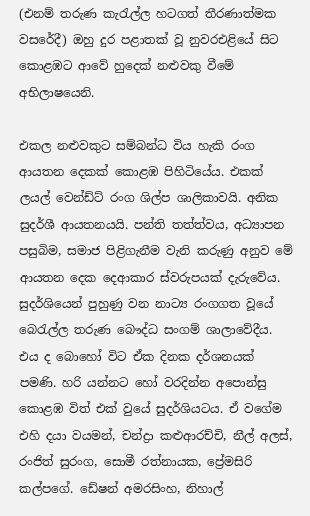(එනම් තරුණ කැරැල්ල හටගත් තීරණාත්මක වසරේදී) ඔහු දුර පළාතක් වූ නුවරඑළියේ සිට කොළඹට ආවේ හුදෙක් නළුවකු වීමේ අභිලාෂයෙනි.

එකල නළුවකුට සම්බන්ධ විය හැකි රංග ආයතන දෙකක් කොළඹ පිහිටියේය. එකක් ලයල් වෙන්ඩ්ට් රංග ශිල්ප ශාලිකාවයි. අනික සුදර්ශී ආයතනයයි. පන්ති තත්ත්වය, අධ්‍යාපන පසුබිම, සමාජ පිළිගැනීම වැනි කරුණු අනුව මේ ආයතන දෙක දෙආකාර ස්වරුපයක් දැරුවේය. සුදර්ශියෙන් පුහුණු වන නාට්‍ය රංගගත වූයේ බෙරැල්ල තරුණ බෞද්ධ සංගම් ශාලාවේදීය. එය ද බොහෝ විට ඒක දිනක දර්ශනයක් පමණි. හරි යන්නට හෝ වරදින්න අපොන්සු කොළඹ විත් එක් වුයේ සුදර්ශියටය. ඒ වගේම එහි දයා වයමන්, චන්ද්‍රා කළුආරච්චි, නීල් අලස්, රංජිත් සුරංග, සොමී රත්නායක, ප්‍රේමසිරි කල්පගේ. ඩේෂන් අමරසිංහ, නිහාල්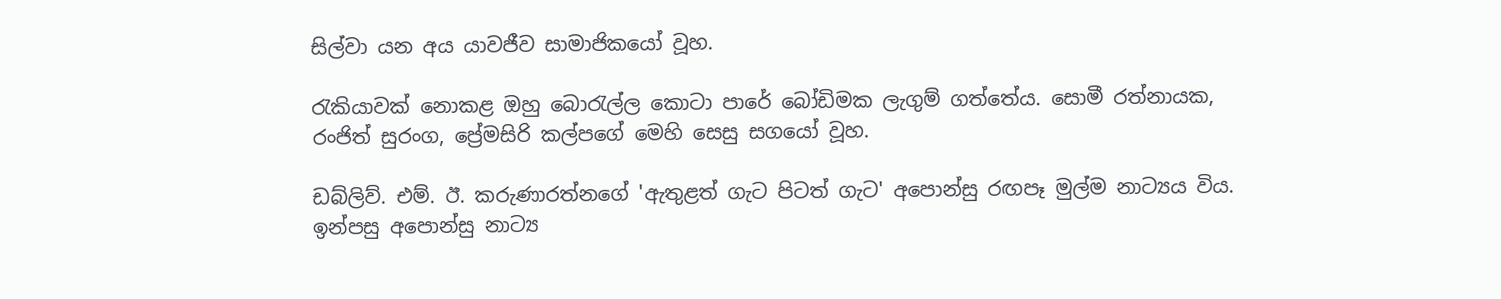සිල්වා යන අය යාවජීව සාමාජිකයෝ වූහ.

රැකියාවක් නොකළ ඔහු බොරැල්ල කොටා පාරේ බෝඩිමක ලැගුම් ගත්තේය. සොමී රත්නායක, රංජිත් සුරංග, ප්‍රේමසිරි කල්පගේ මෙහි සෙසු සගයෝ වූහ.

ඩබ්ලිව්. එම්. ඊ. කරුණාරත්නගේ 'ඇතුළත් ගැට පිටත් ගැට' අපොන්සු රඟපෑ මුල්ම නාට්‍යය විය. ඉන්පසු අපොන්සු නාට්‍ය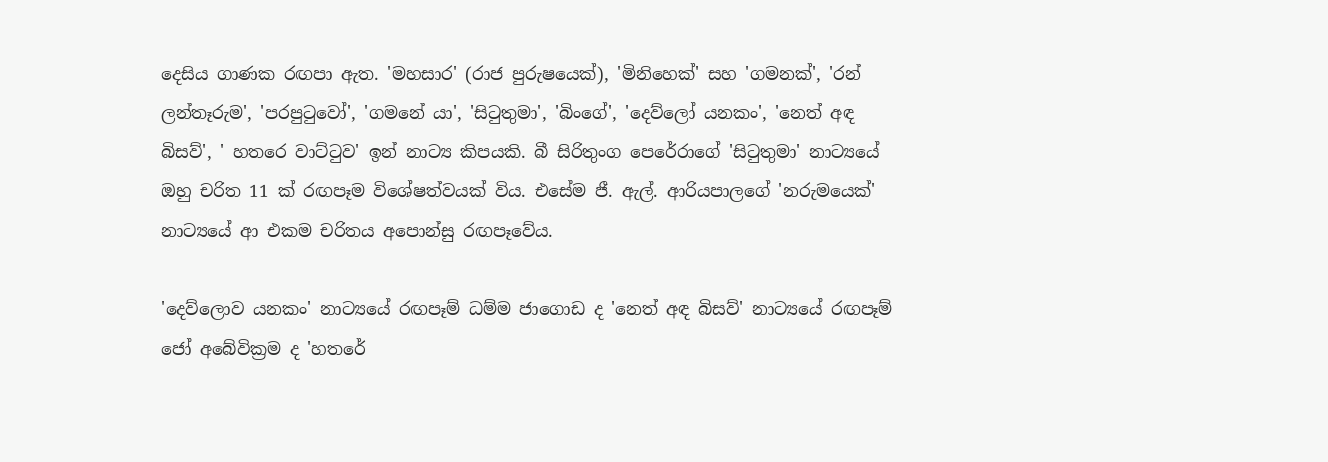දෙසිය ගාණක රඟපා ඇත. 'මහසාර' (රාජ පුරුෂයෙක්), 'මිනිහෙක්' සහ 'ගමනක්', 'රන් ලන්තෑරුම', 'පරපුටුවෝ', 'ගමනේ යා', 'සිටුතුමා', 'බිංගේ', 'දෙව්ලෝ යනකං', 'නෙත් අඳ බිසව්', ' හතරෙ වාට්ටුව' ඉන් නාට්‍ය කිපයකි. බී සිරිතුංග පෙරේරාගේ 'සිටුතුමා' නාට්‍යයේ ඔහු චරිත 11 ක් රඟපෑම විශේෂත්වයක් විය. එසේම ජී. ඇල්. ආරියපාලගේ 'නරුමයෙක්' නාට්‍යයේ ආ එකම චරිතය අපොන්සු රඟපෑවේය.

'දෙව්ලොව යනකං' නාට්‍යයේ රඟපෑම් ධම්ම ජාගොඩ ද 'නෙත් අඳ බිසව්' නාට්‍යයේ රඟපෑම් ජෝ අබේවික්‍රම ද 'හතරේ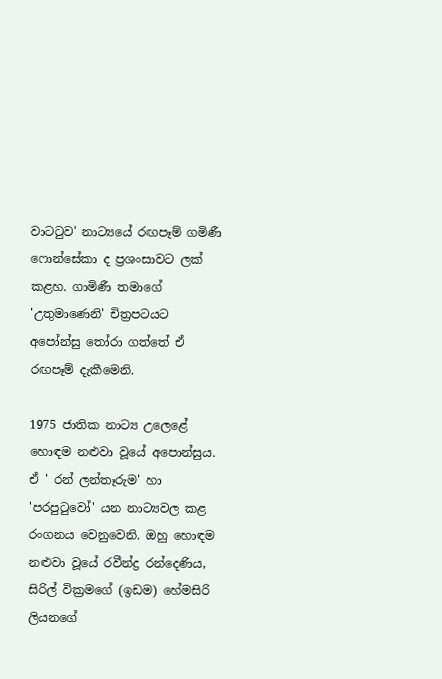වාටටුව' නාට්‍යයේ රඟපෑම් ගමිණී ෆොන්සේකා ද ප්‍රශංසාවට ලක් කළහ. ගාමිණී තමාගේ 'උතුමාණෙනි' චිත්‍රපටයට අපෝන්සු තෝරා ගත්තේ ඒ රඟපෑම් දැකීමෙනි.

1975 ජාතික නාට්‍ය උලෙළේ හොඳම නළුවා වූයේ අපොන්සුය. ඒ ' රන් ලන්තෑරුම' හා 'පරපුටුවෝ' යන නාට්‍යවල කළ රංගනය වෙනුවෙනි. ඔහු හොඳම නළුවා වූයේ රවීන්ද්‍ර රන්දෙණිය, සිරිල් වික්‍රමගේ (ඉඩම) හේමසිරි ලියනගේ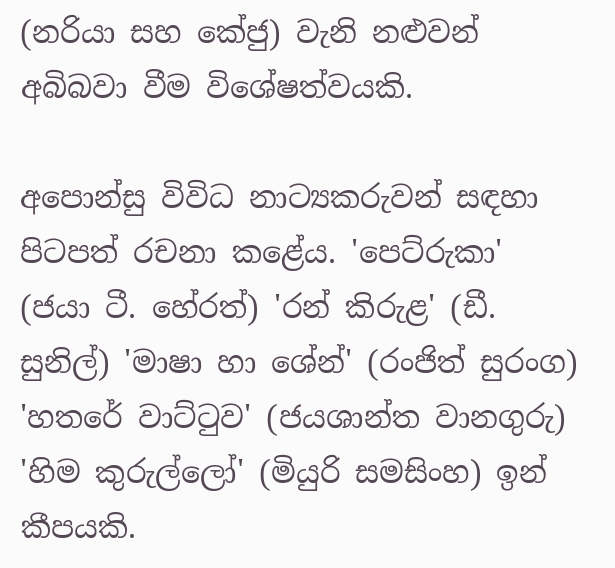(නරියා සහ කේජු) වැනි නළුවන් අබිබවා වීම විශේෂත්වයකි.

අපොන්සු විවිධ නාට්‍යකරුවන් සඳහා පිටපත් රචනා කළේය. 'පෙට්රුකා' (ජයා ටී. හේරත්) 'රන් කිරුළ' (ඩී. සුනිල්) 'මාෂා හා ශේන්' (රංජිත් සුරංග) 'හතරේ වාට්ටුව' (ජයශාන්ත වානගුරු) 'හිම කුරුල්ලෝ' (මියුරි සමසිංහ) ඉන් කීපයකි.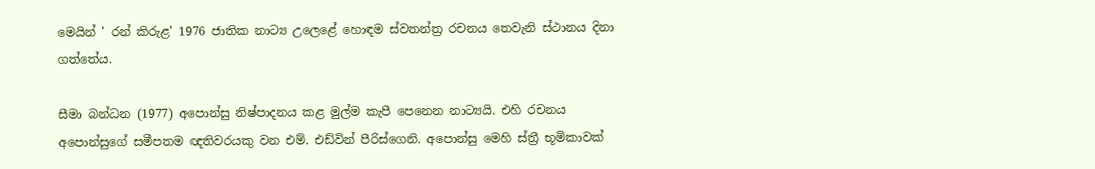මෙයින් ' රන් කිරුළ' 1976 ජාතික නාට්‍ය උලෙළේ හොඳම ස්වතන්ත්‍ර රචනය තෙවැනි ස්ථානය දිනා ගත්තේය.

සීමා බන්ධන (1977) අපොන්සු නිෂ්පාදනය කළ මුල්ම කැපී පෙනෙන නාට්‍යයි. එහි රචනය අපොන්සුගේ සමීපතම ඥතිවරයකු වන එම්. එඩ්වින් පීරිස්ගෙනි. අපොන්සු මෙහි ස්ත්‍රී භූමිකාවක්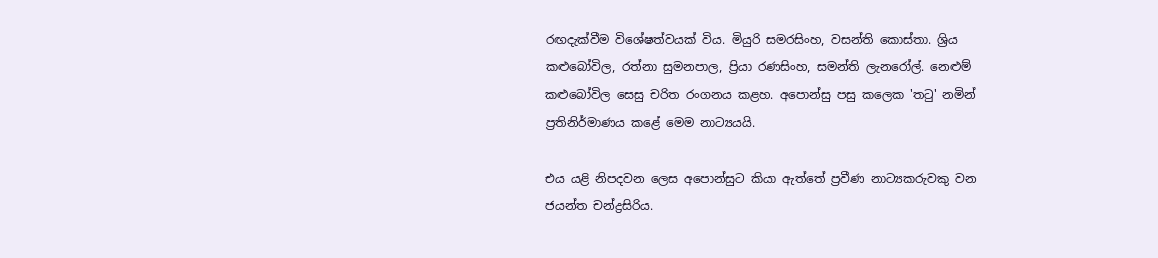රඟදැක්වීම විශේෂත්වයක් විය. මියුරි සමරසිංහ, වසන්ති කොස්තා. ශ්‍රිය කළුබෝවිල, රත්නා සුමනපාල, ප්‍රියා රණසිංහ, සමන්ති ලැනරෝල්. නෙළුම් කළුබෝවිල සෙසු චරිත රංගනය කළහ. අපොන්සු පසු කලෙක 'තටු' නමින් ප්‍රතිනිර්මාණය කළේ මෙම නාට්‍යයයි.

එය යළි නිපදවන ලෙස අපොන්සුට කියා ඇත්තේ ප්‍රවීණ නාට්‍යකරුවකු වන ජයන්ත චන්ද්‍රසිරිය.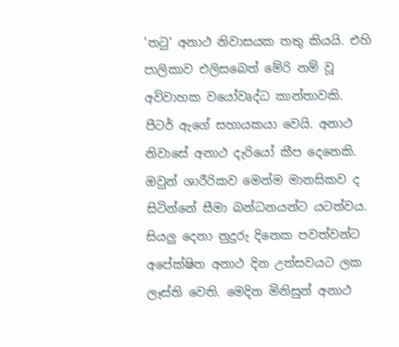'තටු' අනාථ නිවාසයක තතු කියයි. එහි පාලිකාව එලිසබෙත් මේරි නම් වූ අවිවාහක වයෝවෘද්ධ කාන්තාවකි. පීටර් ඇගේ සහායකයා වෙයි. අනාථ නිවාසේ අනාථ දැරියෝ කීප දෙනෙකි. ඔවුන් ශාරීරිකව මෙන්ම මානසිකව ද සිටින්නේ සීමා බන්ධනයන්ට යටත්වය. සියලු දෙනා නුදුරු දිනෙක පවත්වන්ට අපේක්ෂිත අනාථ දින උත්සවයට ලක ලෑස්ති වෙති. මෙදින මිනිසුන් අනාථ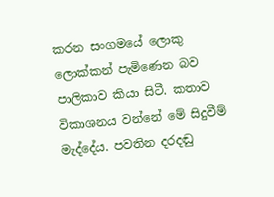කරන සංගමයේ ලොකු ලොක්කන් පැමිණෙන බව පාලිකාව කියා සිටී. කතාව විකාශනය වන්නේ මේ සිදුවීම් මැද්දේය. පවතින දරදඬු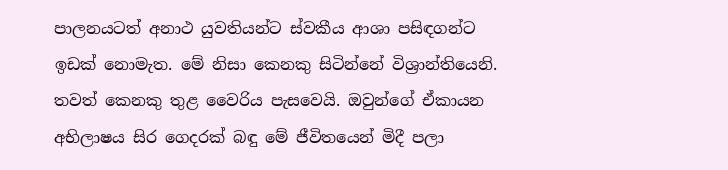පාලනයටත් අනාථ යුවතියන්ට ස්වකීය ආශා පසිඳගන්ට ඉඩක් නොමැත. මේ නිසා කෙනකු සිටින්නේ විශ්‍රාන්තියෙනි. තවත් කෙනකු තුළ වෛරිය පැසවෙයි. ඔවුන්ගේ ඒකායන අභිලාෂය සිර ගෙදරක් බඳු මේ ජීවිතයෙන් මිදී පලා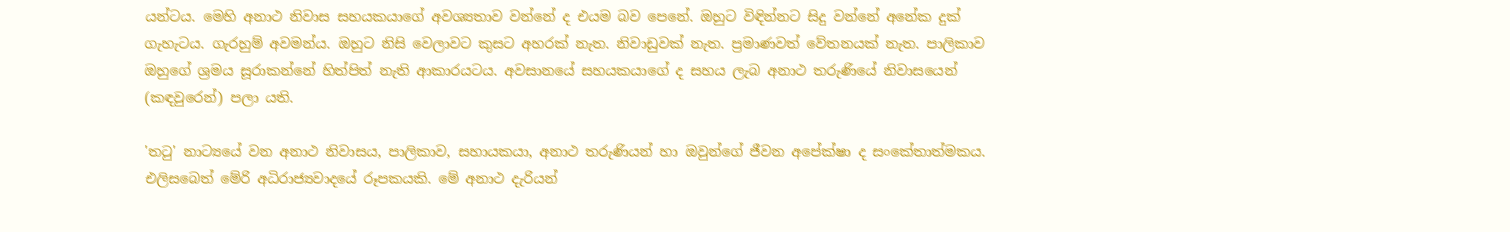යන්ටය. මෙහි අනාථ නිවාස සහයකයාගේ අවශ්‍යතාව වන්නේ ද එයම බව පෙනේ. ඔහුට විඳින්නට සිදු වන්නේ අනේක දුක් ගැහැටය. ගැරහුම් අවමන්ය. ඔහුට නිසි වෙලාවට කුසට අහරක් නැත. නිවාඩුවක් නැත. ප්‍රමාණවත් වේතනයක් නැත. පාලිකාව ඔහුගේ ශ්‍රමය සූරාකන්නේ හිත්පිත් නැති ආකාරයටය. අවසානයේ සහයකයාගේ ද සහය ලැබ අනාථ තරුණියේ නිවාසයෙන් (කඳවුරෙන්) පලා යති.

'තටු' නාට්‍යයේ වන අනාථ නිවාසය, පාලිකාව, සහායකයා, අනාථ තරුණියන් හා ඔවුන්ගේ ජීවන අපේක්ෂා ද සංකේතාත්මකය. එලිසබෙත් මේරි අධිරාජ්‍යවාදයේ රූපකයකි. මේ අනාථ දැරියන්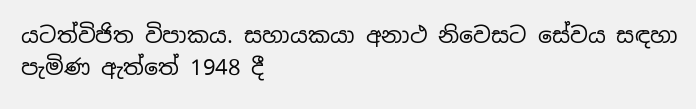යටත්විජිත විපාකය. සහායකයා අනාථ නිවෙසට සේවය සඳහා පැමිණ ඇත්තේ 1948 දී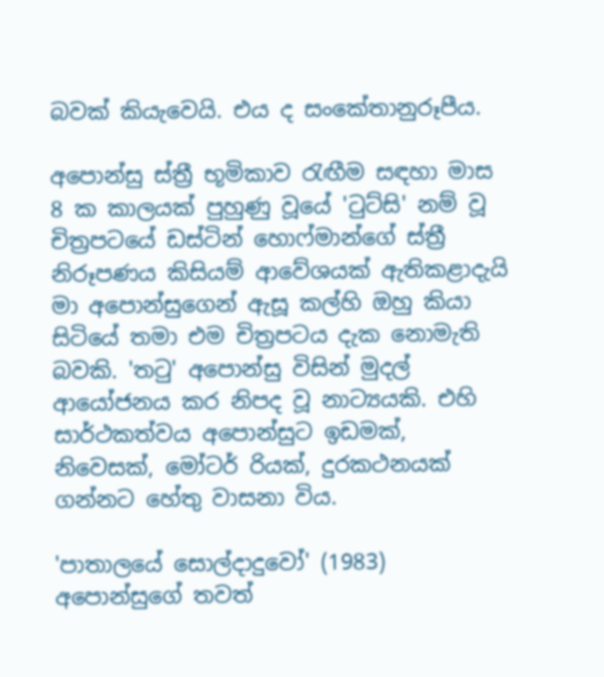බවක් කියැවෙයි. එය ද සංකේතානුරූපීය.

අපොන්සු ස්ත්‍රී භූමිකාව රැඟීම සඳහා මාස 8 ක කාලයක් පුහුණු වූයේ 'ටුට්සි' නම් වූ චිත්‍රපටයේ ඩස්ටින් හොෆ්මාන්ගේ ස්ත්‍රී නිරූපණය කිසියම් ආවේශයක් ඇතිකළාදැයි මා අපොන්සුගෙන් ඇසූ කල්හි ඔහු කියා සිටියේ තමා එම චිත්‍රපටය දැක නොමැති බවකි. 'තටු' අපොන්සු විසින් මුදල් ආයෝජනය කර නිපද වූ නාට්‍යයකි. එහි සාර්ථකත්වය අපොන්සුට ඉඩමක්, නිවෙසක්, මෝටර් රියක්, දුරකථනයක් ගන්නට හේතු වාසනා විය.

'පාතාලයේ සොල්දාදුවෝ' (1983) අපොන්සුගේ තවත්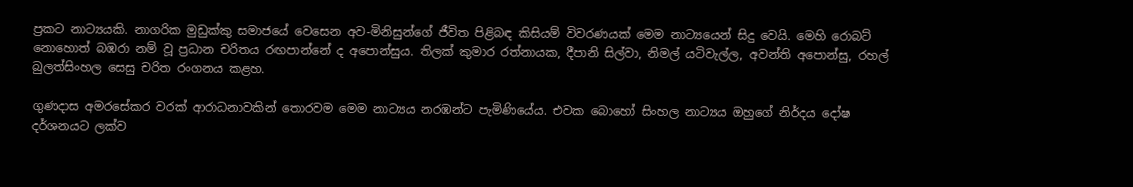ප්‍රකට නාට්‍යයකි. නාගරික මුඩුක්කු සමාජයේ වෙසෙන අව-මිනිසුන්ගේ ජීවිත පිළිබඳ කිසියම් විවරණයක් මෙම නාට්‍යයෙන් සිදු වෙයි. මෙහි රොබට් නොහොත් බඹරා නම් වූ ප්‍රධාන චරිතය රඟපාන්නේ ද අපොන්සුය. තිලක් කුමාර රත්නායක, දීපානි සිල්වා, නිමල් යටිවැල්ල, අවන්ති අපොන්සු, රහල් බුලත්සිංහල සෙසු චරිත රංගනය කළහ.

ගුණදාස අමරසේකර වරක් ආරාධනාවකින් තොරවම මෙම නාට්‍යය නරඹන්ට පැමිණියේය. එවක බොහෝ සිංහල නාට්‍යය ඔහුගේ නිර්දය දෝෂ දර්ශනයට ලක්ව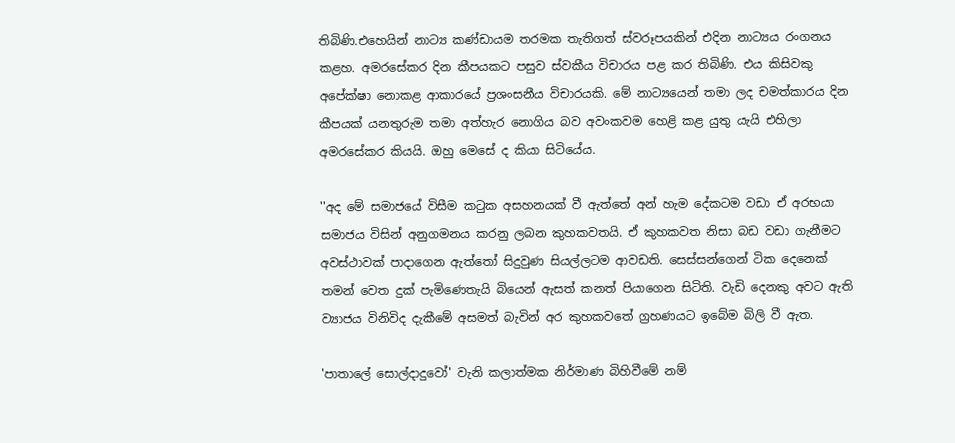තිබිණි.එහෙයින් නාට්‍ය කණ්ඩායම තරමක තැතිගත් ස්වරූපයකින් එදින නාට්‍යය රංගනය කළහ. අමරසේකර දින කීපයකට පසුව ස්වකීය විචාරය පළ කර තිබිණි. එය කිසිවකු අපේක්ෂා නොකළ ආකාරයේ ප්‍රශංසනීය විචාරයකි. මේ නාට්‍යයෙන් තමා ලද චමත්කාරය දින කීපයක් යනතුරුම තමා අත්හැර නොගිය බව අවංකවම හෙළි කළ යුතු යැයි එහිලා අමරසේකර කියයි. ඔහු මෙසේ ද කියා සිටියේය.

''අද මේ සමාජයේ විසීම කටුක අසහනයක් වී ඇත්තේ අන් හැම දේකටම වඩා ඒ අරභයා සමාජය විසින් අනුගමනය කරනු ලබන කුහකවතයි. ඒ කුහකවත නිසා බඩ වඩා ගැනීමට අවස්ථාවක් පාදාගෙන ඇත්තෝ සිදුවුණ සියල්ලටම ආවඩති. සෙස්සන්ගෙන් ටික දෙනෙක් තමන් වෙත දුක් පැමිණෙතැයි බියෙන් ඇසත් කනත් පියාගෙන සිටිති. වැඩි දෙනකු අවට ඇති ව්‍යාජය විනිවිද දැකීමේ අසමත් බැවින් අර කුහකවතේ ග්‍රහණයට ඉබේම බිලි වී ඇත.

'පාතාලේ සොල්දාදුවෝ' වැනි කලාත්මක නිර්මාණ බිහිවීමේ නම්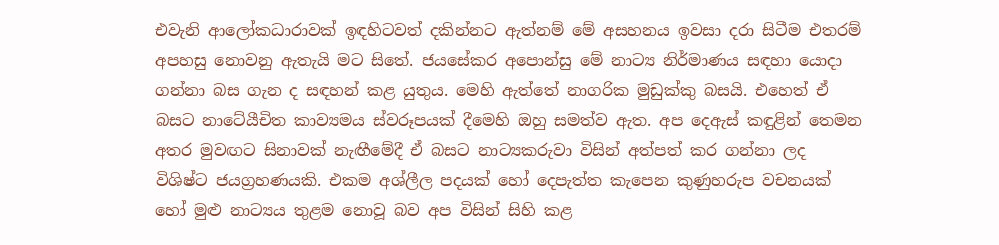එවැනි ආලෝකධාරාවක් ඉඳහිටවත් දකින්නට ඇත්නම් මේ අසහනය ඉවසා දරා සිටීම එතරම් අපහසු නොවනු ඇතැයි මට සිතේ. ජයසේකර අපොන්සු මේ නාට්‍ය නිර්මාණය සඳහා යොදා ගන්නා බස ගැන ද සඳහන් කළ යුතුය. මෙහි ඇත්තේ නාගරික මුඩුක්කු බසයි. එහෙත් ඒ බසට නාටේ‍යීචිත කාව්‍යමය ස්වරූපයක් දීමෙහි ඔහු සමත්ව ඇත. අප දෙඇස් කඳුළින් තෙමන අතර මුවඟට සිනාවක් නැඟීමේදී ඒ බසට නාට්‍යකරුවා විසින් අත්පත් කර ගන්නා ලද විශිෂ්ට ජයග්‍රහණයකි. එකම අශ්ලීල පදයක් හෝ දෙපැත්ත කැපෙන කුණුහරුප වචනයක් හෝ මුළු නාට්‍යය තුළම නොවූ බව අප විසින් සිහි කළ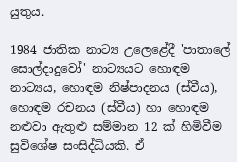යුතුය.

1984 ජාතික නාට්‍ය උලෙළේදී 'පාතාලේ සොල්දාදුවෝ' නාට්‍යයට හොඳම නාට්‍යය, හොඳම නිෂ්පාදනය (ස්වීය), හොඳම රචනය (ස්වීය) හා හොඳම නළුවා ඇතුළු සම්මාන 12 ක් හිමිවීම සුවිශේෂ සංසිද්ධියකි. ඒ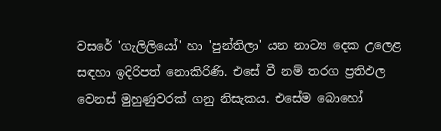වසරේ 'ගැලිලියෝ' හා 'පුන්තිලා' යන නාට්‍ය දෙක උලෙළ සඳහා ඉදිරිපත් නොකිරිණි. එසේ වී නම් තරග ප්‍රතිඵල වෙනස් මුහුණුවරක් ගනු නිසැකය. එසේම බොහෝ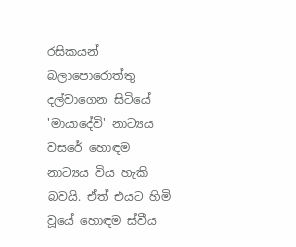රසිකයන් බලාපොරොත්තු දල්වාගෙන සිටියේ 'මායාදේවි' නාට්‍යය වසරේ හොඳම නාට්‍යය විය හැකි බවයි. ඒත් එයට හිමි වූයේ හොඳම ස්වීය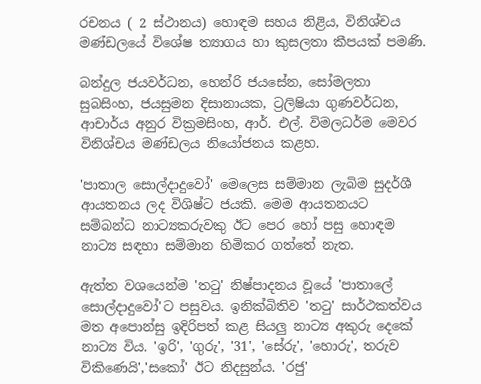රචනය ( 2 ස්ථානය) හොඳම සහය නිළිය, විනිශ්චය මණ්ඩලයේ විශේෂ ත්‍යාගය හා කුසලතා කීපයක් පමණි.

බන්දුල ජයවර්ධන, හෙන්රි ජයසේන, සෝමලතා සුබසිංහ, ජයසුමන දිසානායක, ට්‍රලිෂියා ගුණවර්ධන, ආචාර්ය අනුර වික්‍රමසිංහ, ආර්. එල්. විමලධර්ම මෙවර විනිශ්චය මණ්ඩලය නියෝජනය කළහ.

'පාතාල සොල්දාදුවෝ' මෙලෙස සම්මාන ලැබිම සුදර්ශී ආයතනය ලද විශිෂ්ට ජයකි. මෙම ආයතනයට සම්බන්ධ නාට්‍යකරුවකු ඊට පෙර හෝ පසු හොඳම නාට්‍ය සඳහා සම්මාන හිමිකර ගත්තේ නැත.

ඇත්ත වශයෙන්ම 'තටු' නිෂ්පාදනය වූයේ 'පාතාලේ සොල්දාදුවෝ'ට පසුවය. ඉනික්බිතිව 'තටු' සාර්ථකත්වය මත අපොන්සු ඉදිරිපත් කළ සියලු නාට්‍ය අකුරු දෙකේ නාට්‍ය විය. 'ඉරි', 'ගුරු', '31', 'සේරු', 'හොරු', තරුව විකිණෙයි','සකෝ' ඊට නිදසුන්ය. 'රජු'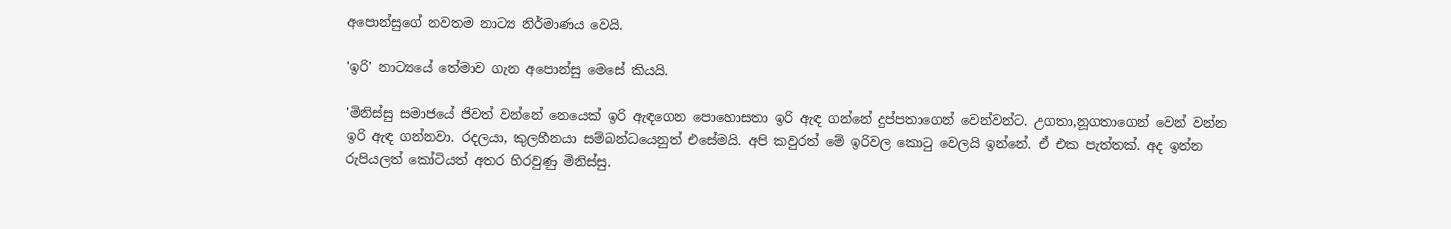අපොන්සුගේ නවතම නාට්‍ය නිර්මාණය වෙයි.

'ඉරි' නාට්‍යයේ තේමාව ගැන අපොන්සු මෙසේ කියයි.

'මිනිස්සු සමාජයේ ජිවත් වන්නේ නෙයෙක් ඉරි ඇඳගෙන පොහොසතා ඉරි ඇඳ ගන්නේ දුප්පතාගෙන් වෙන්වන්ට. උගතා,නූගතාගෙන් වෙන් වන්න ඉරි ඇඳ ගන්නවා. රදලයා, කුලහීනයා සම්බන්ධයෙනුත් එසේමයි. අපි කවුරත් මේ ඉරිවල කොටු වෙලයි ඉන්නේ. ඒ එක පැත්තක්. අද ඉන්න රුපියලත් කෝටියත් අතර හිරවුණු මිනිස්සු.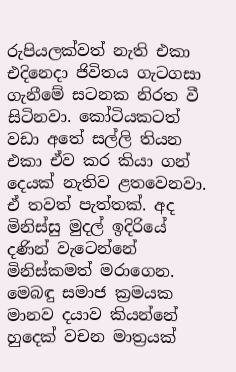රුපියලක්වත් නැති එකා එදිනෙදා ජිවිතය ගැටගසා ගැනීමේ සටනක නිරත වී සිටිනවා. කෝටියකටත් වඩා අතේ සල්ලි තියන එකා ඒව කර කියා ගන් දෙයක් නැතිව ළතවෙනවා. ඒ තවත් පැත්තක්. අද මිනිස්සු මුදල් ඉදිරියේ දණින් වැටෙන්නේ මිනිස්කමත් මරාගෙන. මෙබඳු සමාජ ක්‍රමයක මානව දයාව කියන්නේ හුදෙක් වචන මාත්‍රයක්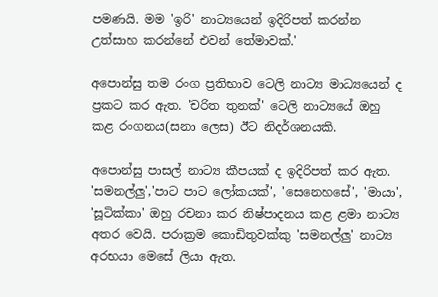පමණයි. මම 'ඉරි' නාට්‍යයෙන් ඉදිරිපත් කරන්න උත්සාහ කරන්නේ එවන් තේමාවක්.'

අපොන්සු තම රංග ප්‍රතිභාව ටෙලි නාට්‍ය මාධ්‍යයෙන් ද ප්‍රකට කර ඇත. 'චරිත තුනක්' ටෙලි නාට්‍යයේ ඔහු කළ රංගනය(සනා ලෙස) ඊට නිදර්ශනයකි.

අපොන්සු පාසල් නාට්‍ය කීපයක් ද ඉදිරිපත් කර ඇත. 'සමනල්ලු','පාට පාට ලෝකයක්', 'සෙනෙහසේ', 'මායා', 'සූටික්කා' ඔහු රචනා කර නිෂ්පාදනය කළ ළමා නාට්‍ය අතර වෙයි. පරාක්‍රම කොඩිතුවක්කු 'සමනල්ලු' නාට්‍ය අරභයා මෙසේ ලියා ඇත.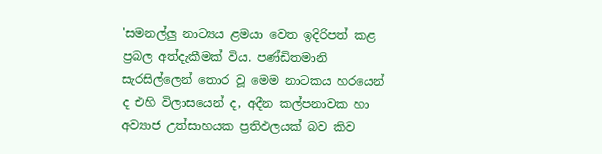'සමනල්ලු නාට්‍යය ළමයා වෙත ඉදිරිපත් කළ ප්‍රබල අත්දැකීමක් විය. පණ්ඩිතමානි සැරසිල්ලෙන් තොර වූ මෙම නාටකය හරයෙන් ද එහි විලාසයෙන් ද, අදීන කල්පනාවක හා අව්‍යාජ උත්සාහයක ප්‍රතිඵලයක් බව කිව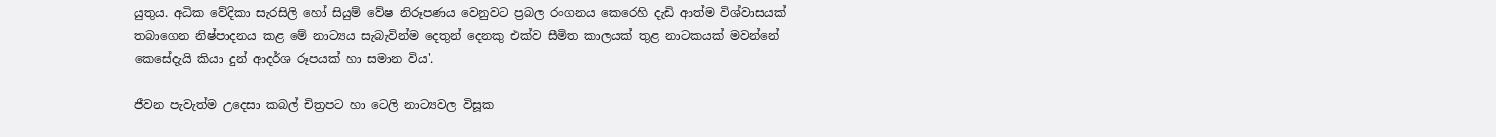යුතුය. අධික වේදිකා සැරසිලි හෝ සියුම් වේෂ නිරූපණය වෙනුවට ප්‍රබල රංගනය කෙරෙහි දැඩි ආත්ම විශ්වාසයක් තබාගෙන නිෂ්පාදනය කළ මේ නාට්‍යය සැබැවින්ම දෙතුන් දෙනකු එක්ව සීමිත කාලයක් තුළ නාටකයක් මවන්නේ කෙසේදැයි කියා දුන් ආදර්ශ රූපයක් හා සමාන විය'.

ජීවන පැවැත්ම උදෙසා කබල් චිත්‍රපට හා ටෙලි නාට්‍යවල විසූක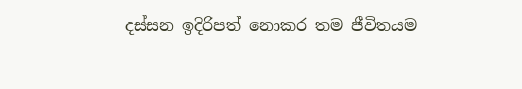දස්සන ඉදිරිපත් නොකර තම ජීවිතයම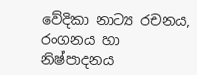වේදිකා නාට්‍ය රචනය, රංගනය හා නිෂ්පාදනය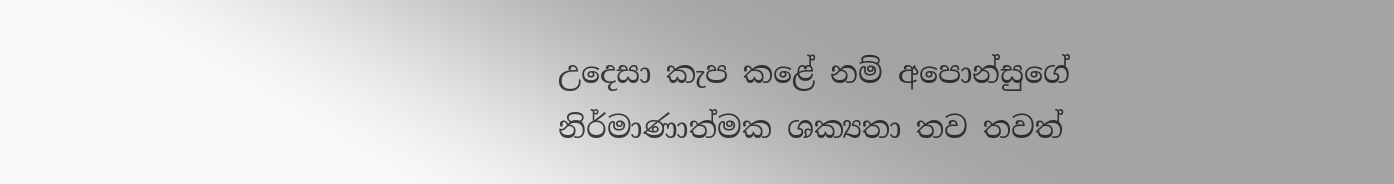උදෙසා කැප කළේ නම් අපොන්සුගේ නිර්මාණාත්මක ශක්‍යතා තව තවත්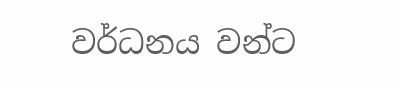වර්ධනය වන්ට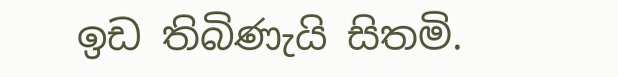ඉඩ තිබිණැයි සිතමි.